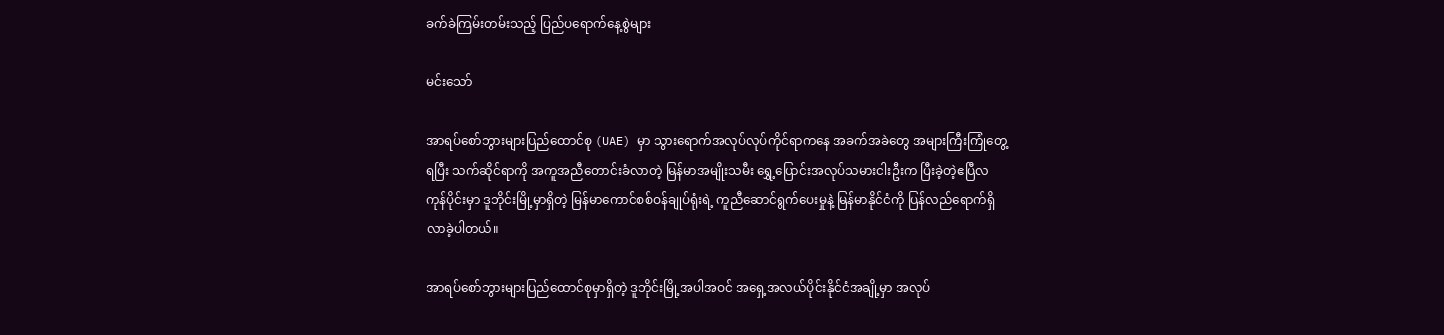ခက်ခဲကြမ်းတမ်းသည့် ပြည်ပရောက်နေ့စွဲများ

မင်းသော်

အာရပ်စော်ဘွားများပြည်ထောင်စု (UAE) မှာ သွားရောက်အလုပ်လုပ်ကိုင်ရာကနေ အခက်အခဲတွေ အများကြီးကြုံတွေ့ရပြီး သက်ဆိုင်ရာကို အကူအညီတောင်းခံလာတဲ့ မြန်မာအမျိုးသမီး ရွှေ့ပြောင်းအလုပ်သမားငါးဦးက ပြီးခဲ့တဲ့ဧပြီလကုန်ပိုင်းမှာ ဒူဘိုင်းမြို့မှာရှိတဲ့ မြန်မာကောင်စစ်ဝန်ချုပ်ရုံးရဲ့ ကူညီဆောင်ရွက်ပေးမှုနဲ့ မြန်မာနိုင်ငံကို ပြန်လည်ရောက်ရှိလာခဲ့ပါတယ်။

အာရပ်စော်ဘွားများပြည်ထောင်စုမှာရှိတဲ့ ဒူဘိုင်းမြို့အပါအဝင် အရှေ့အလယ်ပိုင်းနိုင်ငံအချို့မှာ အလုပ်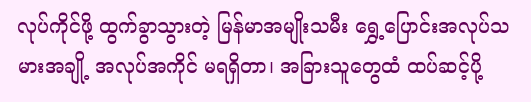လုပ်ကိုင်ဖို့ ထွက်ခွာသွားတဲ့ မြန်မာအမျိုးသမီး ရွှေ့ပြောင်းအလုပ်သမားအချို့ အလုပ်အကိုင် မရရှိတာ၊ အခြားသူတွေထံ ထပ်ဆင့်ပို့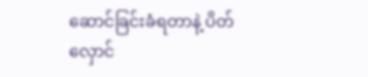ဆောင်ခြင်းခံရတာနဲ့ ပိတ်လှောင်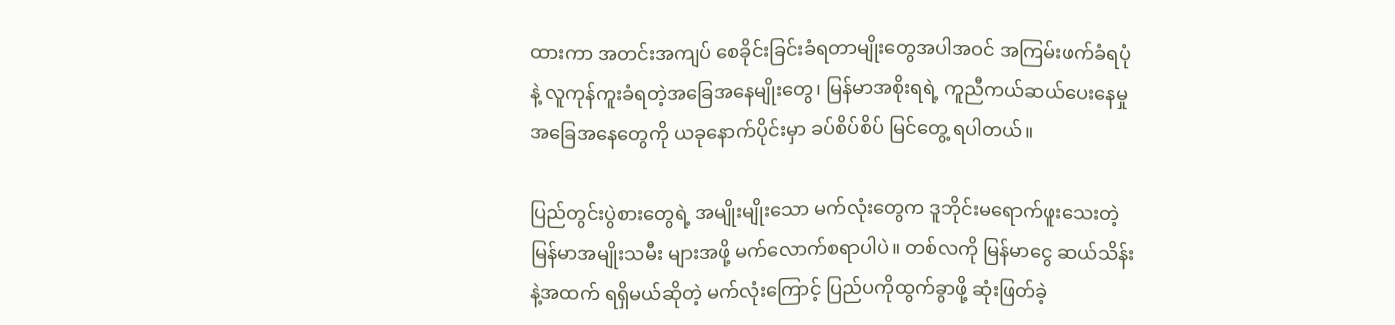ထားကာ အတင်းအကျပ် စေခိုင်းခြင်းခံရတာမျိုးတွေအပါအဝင် အကြမ်းဖက်ခံရပုံနဲ့ လူကုန်ကူးခံရတဲ့အခြေအနေမျိုးတွေ၊ မြန်မာအစိုးရရဲ့ ကူညီကယ်ဆယ်ပေးနေမှုအခြေအနေတွေကို ယခုနောက်ပိုင်းမှာ ခပ်စိပ်စိပ် မြင်တွေ့ ရပါတယ်။

ပြည်တွင်းပွဲစားတွေရဲ့ အမျိုးမျိုးသော မက်လုံးတွေက ဒူဘိုင်းမရောက်ဖူးသေးတဲ့ မြန်မာအမျိုးသမီး များအဖို့ မက်လောက်စရာပါပဲ။ တစ်လကို မြန်မာငွေ ဆယ်သိန်းနဲ့အထက် ရရှိမယ်ဆိုတဲ့ မက်လုံးကြောင့် ပြည်ပကိုထွက်ခွာဖို့ ဆုံးဖြတ်ခဲ့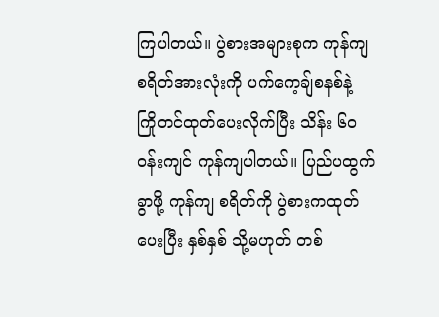ကြပါတယ်။ ပွဲစားအများစုက ကုန်ကျစရိတ်အားလုံးကို ပက်ကေ့ချ်စနစ်နဲ့ ကြိုတင်ထုတ်ပေးလိုက်ပြီး သိန်း ၆၀ ဝန်းကျင် ကုန်ကျပါတယ်။ ပြည်ပထွက်ခွာဖို့ ကုန်ကျ စရိတ်ကို ပွဲစားကထုတ်ပေးပြီး နှစ်နှစ် သို့မဟုတ် တစ်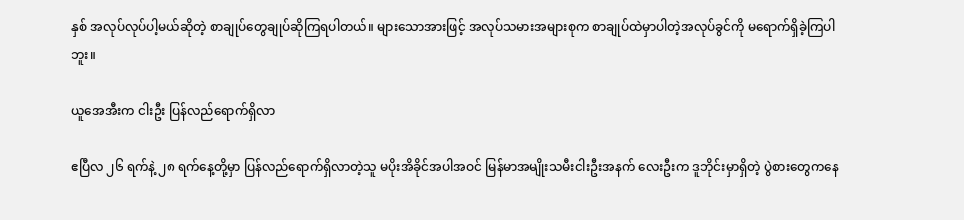နှစ် အလုပ်လုပ်ပါ့မယ်ဆိုတဲ့ စာချုပ်တွေချုပ်ဆိုကြရပါတယ်။ များသောအားဖြင့် အလုပ်သမားအများစုက စာချုပ်ထဲမှာပါတဲ့အလုပ်ခွင်ကို မရောက်ရှိခဲ့ကြပါဘူး။

ယူအေအီးက ငါးဦး ပြန်လည်ရောက်ရှိလာ

ဧပြီလ ၂၆ ရက်နဲ့ ၂၈ ရက်နေ့တို့မှာ ပြန်လည်ရောက်ရှိလာတဲ့သူ မပိုးအိခိုင်အပါအဝင် မြန်မာအမျိုးသမီးငါးဦးအနက် လေးဦးက ဒူဘိုင်းမှာရှိတဲ့ ပွဲစားတွေကနေ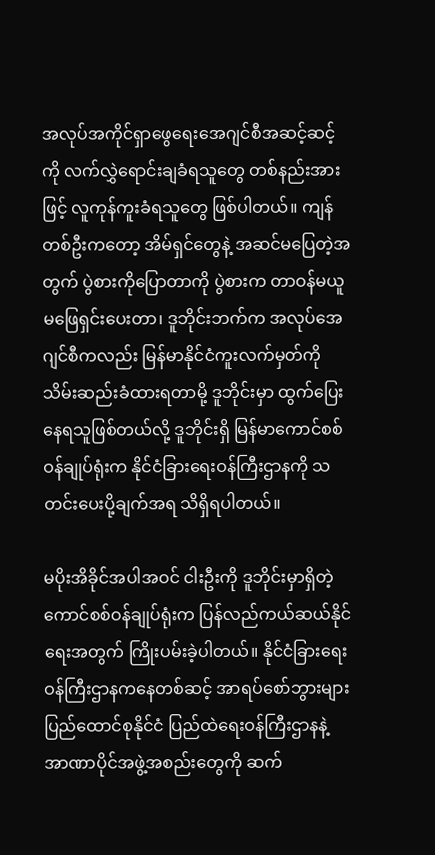အလုပ်အကိုင်ရှာဖွေရေးအေဂျင်စီအဆင့်ဆင့်ကို လက်လွှဲရောင်းချခံရသူတွေ တစ်နည်းအားဖြင့် လူကုန်ကူးခံရသူတွေ ဖြစ်ပါတယ်။ ကျန်တစ်ဦးကတော့ အိမ်ရှင်တွေနဲ့ အဆင်မပြေတဲ့အတွက် ပွဲစားကိုပြောတာကို ပွဲစားက တာဝန်မယူမဖြေရှင်းပေးတာ၊ ဒူဘိုင်းဘက်က အလုပ်အေဂျင်စီကလည်း မြန်မာနိုင်ငံကူးလက်မှတ်ကို သိမ်းဆည်းခံထားရတာမို့ ဒူဘိုင်းမှာ ထွက်ပြေးနေရသူဖြစ်တယ်လို့ ဒူဘိုင်းရှိ မြန်မာကောင်စစ်ဝန်ချုပ်ရုံးက နိုင်ငံခြားရေးဝန်ကြီးဌာနကို သတင်းပေးပို့ချက်အရ သိရှိရပါတယ်။

မပိုးအိခိုင်အပါအဝင် ငါးဦးကို ဒူဘိုင်းမှာရှိတဲ့ ကောင်စစ်ဝန်ချုပ်ရုံးက ပြန်လည်ကယ်ဆယ်နိုင်ရေးအတွက် ကြိုးပမ်းခဲ့ပါတယ်။ နိုင်ငံခြားရေးဝန်ကြီးဌာနကနေတစ်ဆင့် အာရပ်စော်ဘွားများ ပြည်ထောင်စုနိုင်ငံ ပြည်ထဲရေးဝန်ကြီးဌာနနဲ့ အာဏာပိုင်အဖွဲ့အစည်းတွေကို ဆက်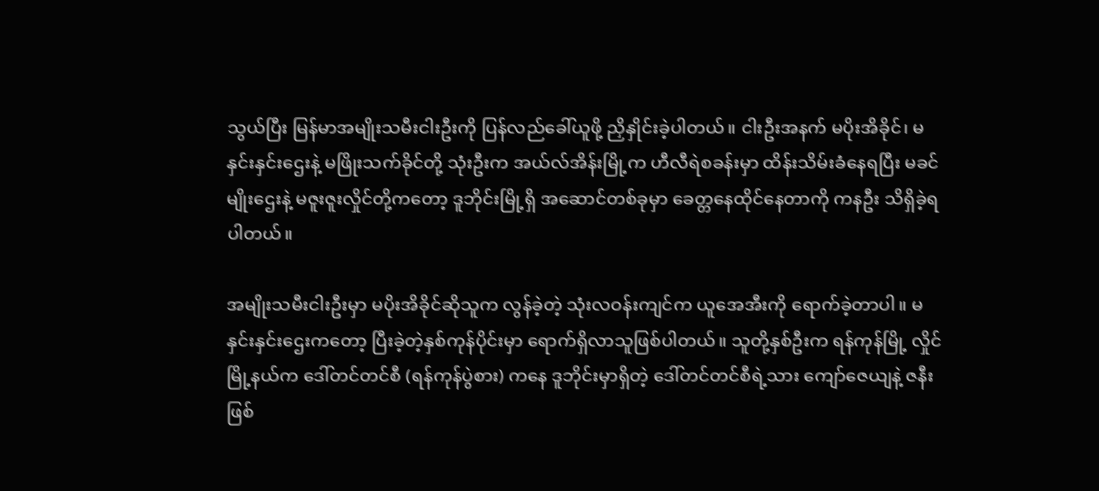သွယ်ပြီး မြန်မာအမျိုးသမီးငါးဦးကို ပြန်လည်ခေါ်ယူဖို့ ညှိနှိုင်းခဲ့ပါတယ်။ ငါးဦးအနက် မပိုးအိခိုင်၊ မနှင်းနှင်းဌေးနဲ့ မဖြိုးသက်ခိုင်တို့ သုံးဦးက အယ်လ်အိန်းမြို့က ဟီလီရဲစခန်းမှာ ထိန်းသိမ်းခံနေရပြီး မခင်မျိုးဌေးနဲ့ မဇူးဇူးလှိုင်တို့ကတော့ ဒူဘိုင်းမြို့ရှိ အဆောင်တစ်ခုမှာ ခေတ္တနေထိုင်နေတာကို ကနဦး သိရှိခဲ့ရပါတယ်။

အမျိုးသမီးငါးဦးမှာ မပိုးအိခိုင်ဆိုသူက လွန်ခဲ့တဲ့ သုံးလဝန်းကျင်က ယူအေအီးကို ရောက်ခဲ့တာပါ။ မနှင်းနှင်းဌေးကတော့ ပြီးခဲ့တဲ့နှစ်ကုန်ပိုင်းမှာ ရောက်ရှိလာသူဖြစ်ပါတယ်။ သူတို့နှစ်ဦးက ရန်ကုန်မြို့ လှိုင်မြို့နယ်က ဒေါ်တင်တင်စီ (ရန်ကုန်ပွဲစား) ကနေ ဒူဘိုင်းမှာရှိတဲ့ ဒေါ်တင်တင်စီရဲ့သား ကျော်ဇေယျနဲ့ ဇနီးဖြစ်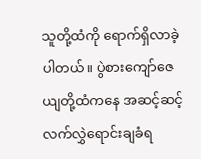သူတို့ထံကို ရောက်ရှိလာခဲ့ပါတယ်။ ပွဲစားကျော်ဇေယျတို့ထံကနေ အဆင့်ဆင့် လက်လွှဲရောင်းချခံရ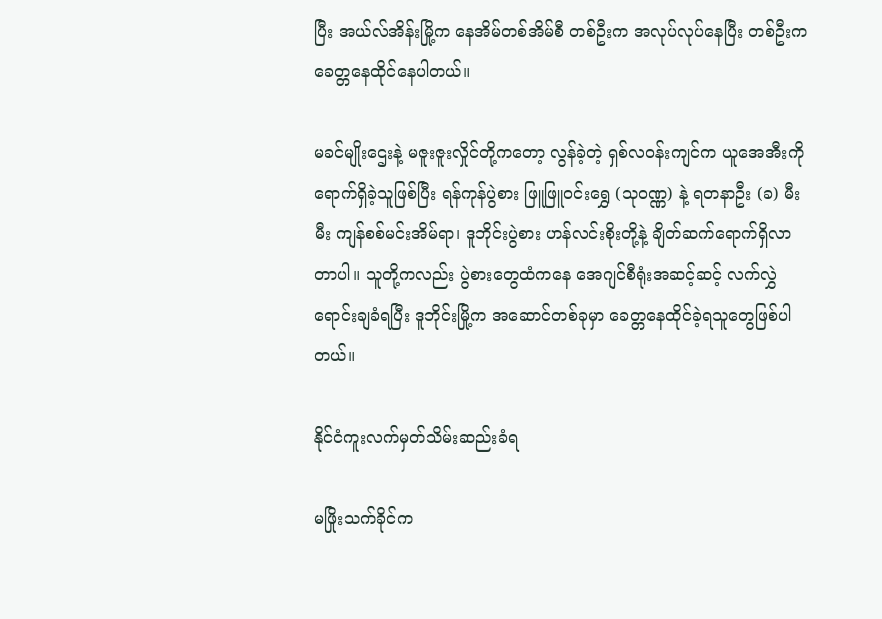ပြီး အယ်လ်အိန်းမြို့က နေအိမ်တစ်အိမ်စီ တစ်ဦးက အလုပ်လုပ်နေပြီး တစ်ဦးက ခေတ္တနေထိုင်နေပါတယ်။

မခင်မျိုးဌေးနဲ့ မဇူးဇူးလှိုင်တို့ကတော့ လွန်ခဲ့တဲ့ ရှစ်လဝန်းကျင်က ယူအေအီးကို ရောက်ရှိခဲ့သူဖြစ်ပြီး ရန်ကုန်ပွဲစား ဖြူဖြူဝင်းရွှေ (သုဝဏ္ဏ) နဲ့ ရတနာဦး (ခ) မီးမီး ကျန်စစ်မင်းအိမ်ရာ၊ ဒူဘိုင်းပွဲစား ဟန်လင်းစိုးတို့နဲ့ ချိတ်ဆက်ရောက်ရှိလာတာပါ။ သူတို့ကလည်း ပွဲစားတွေထံကနေ အေဂျင်စီရုံးအဆင့်ဆင့် လက်လွှဲရောင်းချခံရပြီး ဒူဘိုင်းမြို့က အဆောင်တစ်ခုမှာ ခေတ္တနေထိုင်ခဲ့ရသူတွေဖြစ်ပါတယ်။

နိုင်ငံကူးလက်မှတ်သိမ်းဆည်းခံရ

မဖြိုးသက်ခိုင်က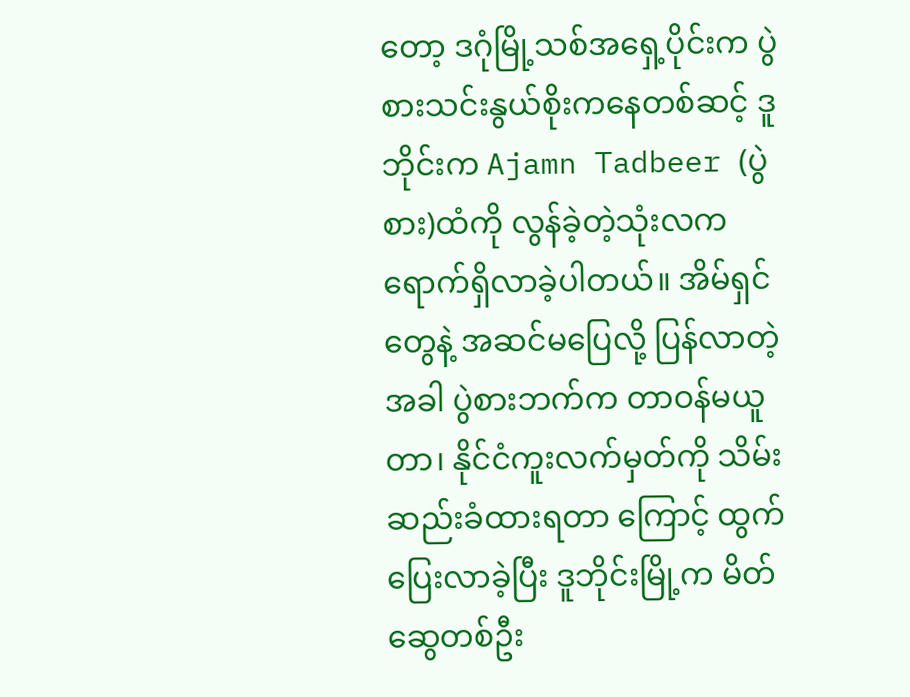တော့ ဒဂုံမြို့သစ်အရှေ့ပိုင်းက ပွဲစားသင်းနွယ်စိုးကနေတစ်ဆင့် ဒူဘိုင်းက Ajamn Tadbeer (ပွဲစား)ထံကို လွန်ခဲ့တဲ့သုံးလက ရောက်ရှိလာခဲ့ပါတယ်။ အိမ်ရှင်တွေနဲ့ အဆင်မပြေလို့ ပြန်လာတဲ့အခါ ပွဲစားဘက်က တာဝန်မယူတာ၊ နိုင်ငံကူးလက်မှတ်ကို သိမ်းဆည်းခံထားရတာ ကြောင့် ထွက်ပြေးလာခဲ့ပြီး ဒူဘိုင်းမြို့က မိတ်ဆွေတစ်ဦး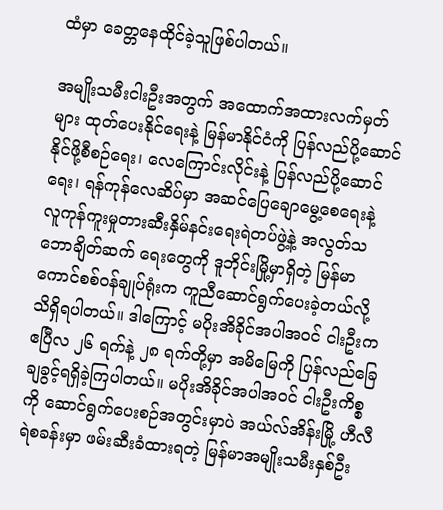ထံမှာ ခေတ္တနေထိုင်ခဲ့သူဖြစ်ပါတယ်။

အမျိုးသမီးငါးဦးအတွက် အထောက်အထားလက်မှတ်များ ထုတ်ပေးနိုင်ရေးနဲ့ မြန်မာနိုင်ငံကို ပြန်လည်ပို့ဆောင်နိုင်ဖို့စီစဉ်ရေး၊ လေကြောင်းလိုင်းနဲ့ ပြန်လည်ပို့ဆောင်ရေး၊ ရန်ကုန်လေဆိပ်မှာ အဆင်ပြေချောမွေ့စေရေးနဲ့ လူကုန်ကူးမှုတားဆီးနှိမ်နင်းရေးရဲတပ်ဖွဲ့နဲ့ အလွတ်သဘောချိတ်ဆက် ရေးတွေကို ဒူဘိုင်းမြို့မှာရှိတဲ့ မြန်မာကောင်စစ်ဝန်ချုပ်ရုံးက ကူညီဆောင်ရွက်ပေးခဲ့တယ်လို့ သိရှိရပါတယ်။ ဒါကြောင့် မပိုးအိခိုင်အပါအဝင် ငါးဦးက ဧပြီလ ၂၆ ရက်နဲ့ ၂၈ ရက်တို့မှာ အမိမြေကို ပြန်လည်ခြေချခွင့်ရရှိခဲ့ကြပါတယ်။ မပိုးအိခိုင်အပါအဝင် ငါးဦးကိစ္စကို ဆောင်ရွက်ပေးစဉ်အတွင်းမှာပဲ အယ်လ်အိန်းမြို့ ဟီလီရဲစခန်းမှာ ဖမ်းဆီးခံထားရတဲ့ မြန်မာအမျိုးသမီးနှစ်ဦး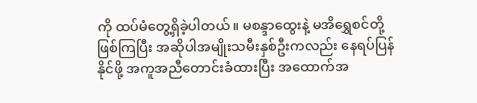ကို ထပ်မံတွေ့ရှိခဲ့ပါတယ်။ မစန္ဒာထွေးနဲ့ မအိရွှေစင်တို့ဖြစ်ကြပြီး အဆိုပါအမျိုးသမီးနှစ်ဦးကလည်း နေရပ်ပြန်နိုင်ဖို့ အကူအညီတောင်းခံထားပြီး အထောက်အ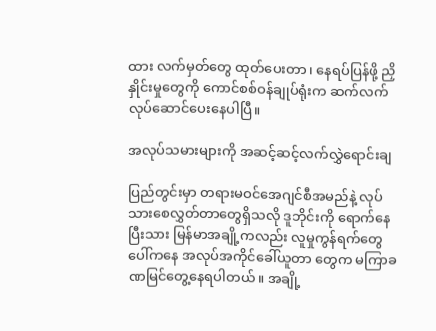ထား လက်မှတ်တွေ ထုတ်ပေးတာ၊ နေရပ်ပြန်ဖို့ ညှိနှိုင်းမှုတွေကို ကောင်စစ်ဝန်ချုပ်ရုံးက ဆက်လက်လုပ်ဆောင်ပေးနေပါပြီ။

အလုပ်သမားများကို အဆင့်ဆင့်လက်လွှဲရောင်းချ

ပြည်တွင်းမှာ တရားမဝင်အေဂျင်စီအမည်နဲ့ လုပ်သားစေလွှတ်တာတွေရှိသလို ဒူဘိုင်းကို ရောက်နေပြီးသား မြန်မာအချို့ကလည်း လူမှုကွန်ရက်တွေပေါ်ကနေ အလုပ်အကိုင်ခေါ်ယူတာ တွေက မကြာခဏမြင်တွေ့နေရပါတယ်။ အချို့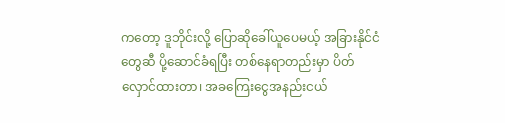ကတော့ ဒူဘိုင်းလို့ ပြောဆိုခေါ်ယူပေမယ့် အခြားနိုင်ငံတွေဆီ ပို့ဆောင်ခံရပြီး တစ်နေရာတည်းမှာ ပိတ်လှောင်ထားတာ၊ အခကြေးငွေအနည်းငယ်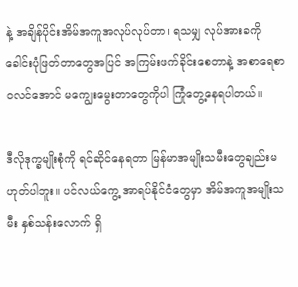နဲ့ အချိန်ပိုင်းအိမ်အကူအလုပ်လုပ်တာ၊ ရသမျှ လုပ်အားခကို ခေါင်းပုံဖြတ်တာတွေအပြင် အကြမ်းဖက်ခိုင်းစေတာနဲ့ အစာရေစာ ဝလင်အောင် မကျွေးမွေးတာတွေကိုပါ ကြုံတွေ့နေရပါတယ်။

ဒီလိုဒုက္ခမျိုးစုံကို ရင်ဆိုင်နေရတာ မြန်မာအမျိုးသမီးတွေချည်းမဟုတ်ပါဘူး။ ပင်လယ်ကွေ့ အာရပ်နိုင်ငံတွေမှာ အိမ်အကူအမျိုးသမီး နှစ်သန်းလောက် ရှိ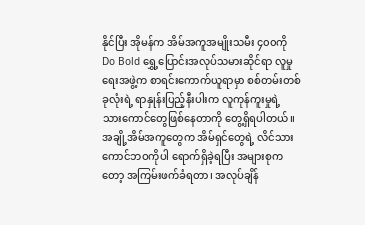နိုင်ပြီး အိုမန်က အိမ်အကူအမျိုးသမီး ၄၀၀ကို Do Bold ရွှေ့ပြောင်းအလုပ်သမားဆိုင်ရာ လူမှုရေးအဖွဲ့က စာရင်းကောက်ယူရာမှာ စစ်တမ်းတစ်ခုလုံးရဲ့ ရာနှုန်းပြည့်နီးပါးက လူကုန်ကူးမှုရဲ့ သားကောင်တွေဖြစ်နေတာကို တွေ့ရှိရပါတယ်။ အချို့အိမ်အကူတွေက အိမ်ရှင်တွေရဲ့ လိင်သားကောင်ဘဝကိုပါ ရောက်ရှိခဲ့ရပြီး အများစုကတော့ အကြမ်းဖက်ခံရတာ၊ အလုပ်ချိန်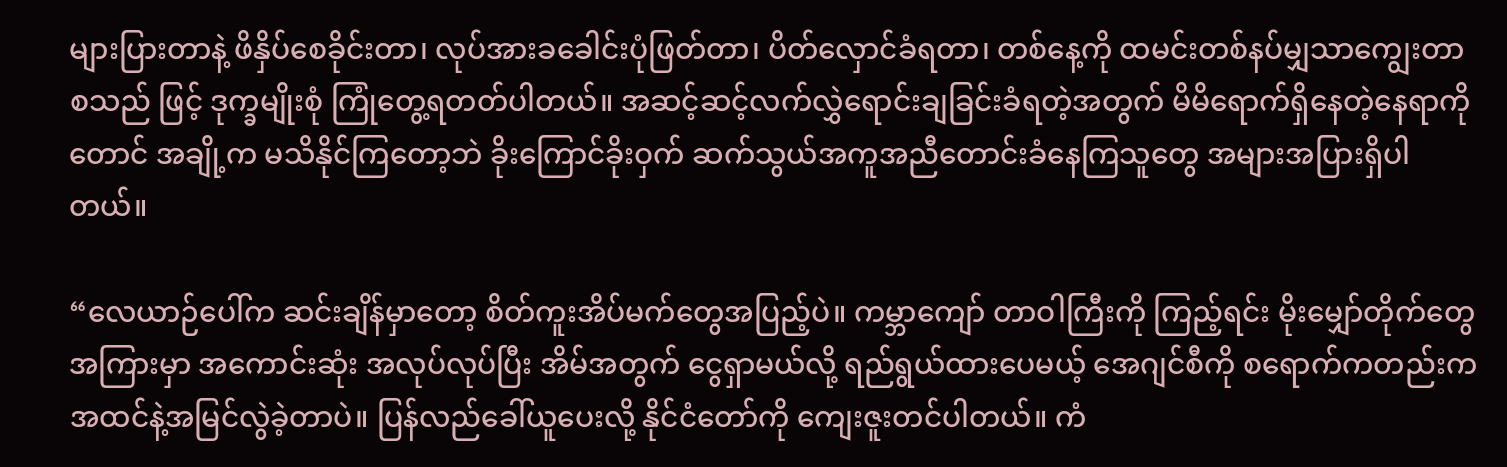များပြားတာနဲ့ ဖိနှိပ်စေခိုင်းတာ၊ လုပ်အားခခေါင်းပုံဖြတ်တာ၊ ပိတ်လှောင်ခံရတာ၊ တစ်နေ့ကို ထမင်းတစ်နပ်မျှသာကျွေးတာ စသည် ဖြင့် ဒုက္ခမျိုးစုံ ကြုံတွေ့ရတတ်ပါတယ်။ အဆင့်ဆင့်လက်လွှဲရောင်းချခြင်းခံရတဲ့အတွက် မိမိရောက်ရှိနေတဲ့နေရာကိုတောင် အချို့က မသိနိုင်ကြတော့ဘဲ ခိုးကြောင်ခိုးဝှက် ဆက်သွယ်အကူအညီတောင်းခံနေကြသူတွေ အများအပြားရှိပါတယ်။

“လေယာဉ်ပေါ်က ဆင်းချိန်မှာတော့ စိတ်ကူးအိပ်မက်တွေအပြည့်ပဲ။ ကမ္ဘာကျော် တာဝါကြီးကို ကြည့်ရင်း မိုးမျှော်တိုက်တွေအကြားမှာ အကောင်းဆုံး အလုပ်လုပ်ပြီး အိမ်အတွက် ငွေရှာမယ်လို့ ရည်ရွယ်ထားပေမယ့် အေဂျင်စီကို စရောက်ကတည်းက အထင်နဲ့အမြင်လွဲခဲ့တာပဲ။ ပြန်လည်ခေါ်ယူပေးလို့ နိုင်ငံတော်ကို ကျေးဇူးတင်ပါတယ်။ ကံ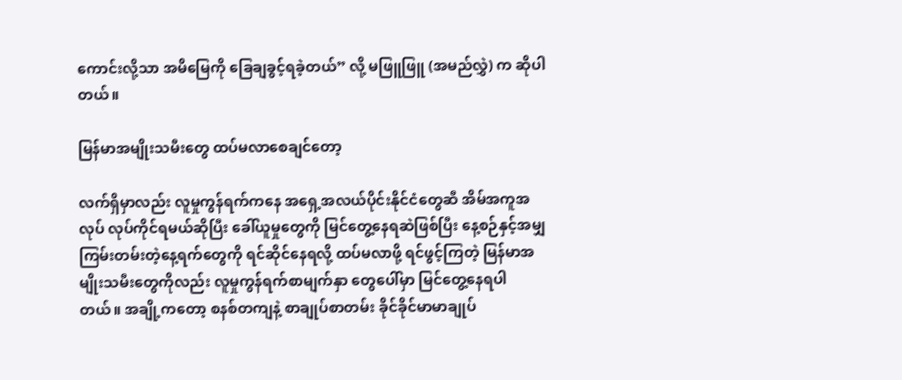ကောင်းလို့သာ အမိမြေကို ခြေချခွင့်ရခဲ့တယ်” လို့ မဖြူဖြူ (အမည်လွှဲ) က ဆိုပါတယ်။

မြန်မာအမျိုးသမီးတွေ ထပ်မလာစေချင်တော့

လက်ရှိမှာလည်း လူမှုကွန်ရက်ကနေ အရှေ့အလယ်ပိုင်းနိုင်ငံတွေဆီ အိမ်အကူအလုပ် လုပ်ကိုင်ရမယ်ဆိုပြီး ခေါ်ယူမှုတွေကို မြင်တွေ့နေရဆဲဖြစ်ပြီး နေ့စဉ်နှင့်အမျှ ကြမ်းတမ်းတဲ့နေ့ရက်တွေကို ရင်ဆိုင်နေရလို့ ထပ်မလာဖို့ ရင်ဖွင့်ကြတဲ့ မြန်မာအမျိုးသမီးတွေကိုလည်း လူမှုကွန်ရက်စာမျက်နှာ တွေပေါ်မှာ မြင်တွေ့နေရပါတယ်။ အချို့ကတော့ စနစ်တကျနဲ့ စာချုပ်စာတမ်း ခိုင်ခိုင်မာမာချုပ်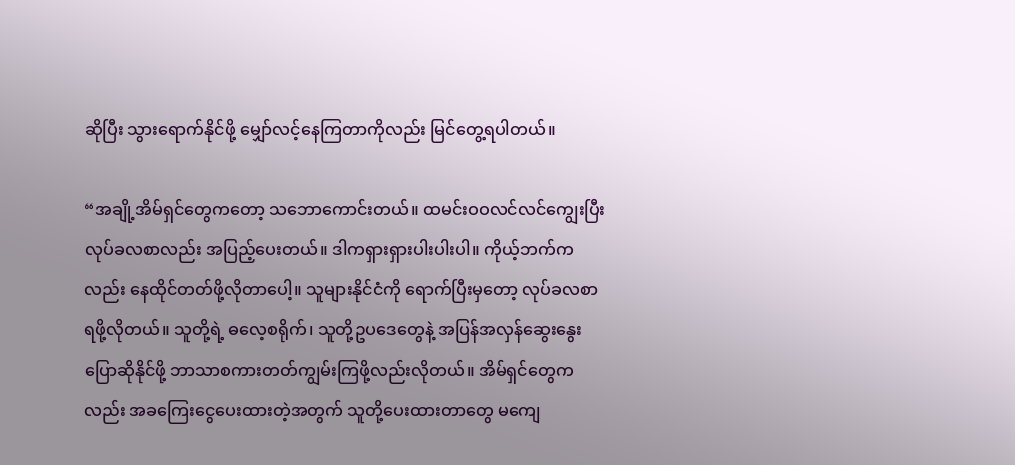ဆိုပြီး သွားရောက်နိုင်ဖို့ မျှော်လင့်နေကြတာကိုလည်း မြင်တွေ့ရပါတယ်။

“အချို့အိမ်ရှင်တွေကတော့ သဘောကောင်းတယ်။ ထမင်းဝဝလင်လင်ကျွေးပြီး လုပ်ခလစာလည်း အပြည့်ပေးတယ်။ ဒါကရှားရှားပါးပါးပါ။ ကိုယ့်ဘက်ကလည်း နေထိုင်တတ်ဖို့လိုတာပေါ့။ သူများနိုင်ငံကို ရောက်ပြီးမှတော့ လုပ်ခလစာရဖို့လိုတယ်။ သူတို့ရဲ့ ဓလေ့စရိုက်၊ သူတို့ဥပဒေတွေနဲ့ အပြန်အလှန်ဆွေးနွေးပြောဆိုနိုင်ဖို့ ဘာသာစကားတတ်ကျွမ်းကြဖို့လည်းလိုတယ်။ အိမ်ရှင်တွေကလည်း အခကြေးငွေပေးထားတဲ့အတွက် သူတို့ပေးထားတာတွေ မကျေ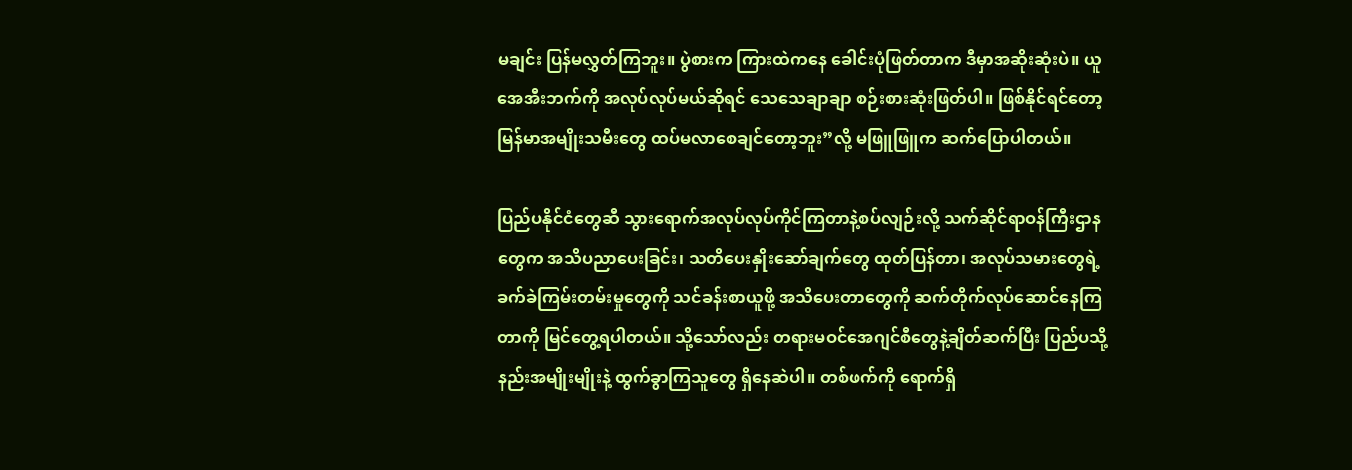မချင်း ပြန်မလွှတ်ကြဘူး။ ပွဲစားက ကြားထဲကနေ ခေါင်းပုံဖြတ်တာက ဒီမှာအဆိုးဆုံးပဲ။ ယူအေအီးဘက်ကို အလုပ်လုပ်မယ်ဆိုရင် သေသေချာချာ စဉ်းစားဆုံးဖြတ်ပါ။ ဖြစ်နိုင်ရင်တော့ မြန်မာအမျိုးသမီးတွေ ထပ်မလာစေချင်တော့ဘူး”လို့ မဖြူဖြူက ဆက်ပြောပါတယ်။

ပြည်ပနိုင်ငံတွေဆီ သွားရောက်အလုပ်လုပ်ကိုင်ကြတာနဲ့စပ်လျဉ်းလို့ သက်ဆိုင်ရာဝန်ကြီးဌာနတွေက အသိပညာပေးခြင်း၊ သတိပေးနှိုးဆော်ချက်တွေ ထုတ်ပြန်တာ၊ အလုပ်သမားတွေရဲ့ ခက်ခဲကြမ်းတမ်းမှုတွေကို သင်ခန်းစာယူဖို့ အသိပေးတာတွေကို ဆက်တိုက်လုပ်ဆောင်နေကြတာကို မြင်တွေ့ရပါတယ်။ သို့သော်လည်း တရားမဝင်အေဂျင်စီတွေနဲ့ချိတ်ဆက်ပြီး ပြည်ပသို့ နည်းအမျိုးမျိုးနဲ့ ထွက်ခွာကြသူတွေ ရှိနေဆဲပါ။ တစ်ဖက်ကို ရောက်ရှိ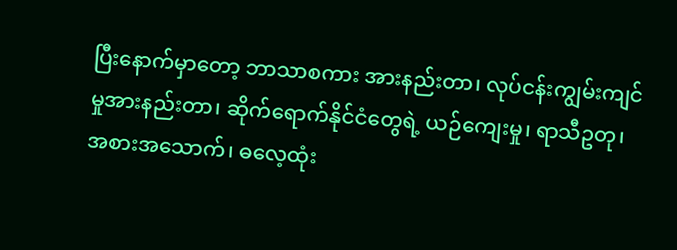ပြီးနောက်မှာတော့ ဘာသာစကား အားနည်းတာ၊ လုပ်ငန်းကျွမ်းကျင်မှုအားနည်းတာ၊ ဆိုက်ရောက်နိုင်ငံတွေရဲ့ ယဉ်ကျေးမှု၊ ရာသီဥတု၊ အစားအသောက်၊ ဓလေ့ထုံး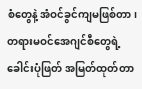စံတွေနဲ့ အံဝင်ခွင်ကျမဖြစ်တာ၊ တရားမဝင်အေဂျင်စီတွေရဲ့ ခေါင်းပုံဖြတ် အမြတ်ထုတ်တာ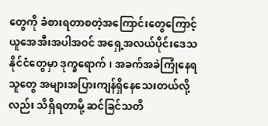တွေကို ခံစားရတာစတဲ့အကြောင်းတွေကြောင့် ယူအေအီးအပါအဝင် အရှေ့အလယ်ပိုင်းဒေသနိုင်ငံတွေမှာ ဒုက္ခရောက်၊ အခက်အခဲကြုံနေရသူတွေ အများအပြားကျန်ရှိနေသေးတယ်လို့လည်း သိရှိရတာမို့ ဆင်ခြင်သတိ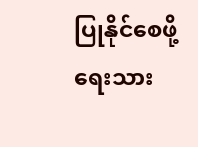ပြုနိုင်စေဖို့ ရေးသား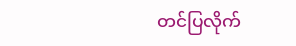တင်ပြလိုက်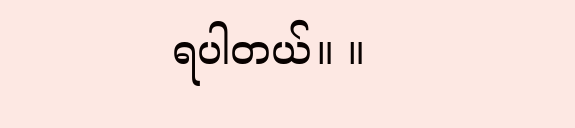ရပါတယ်။ ။